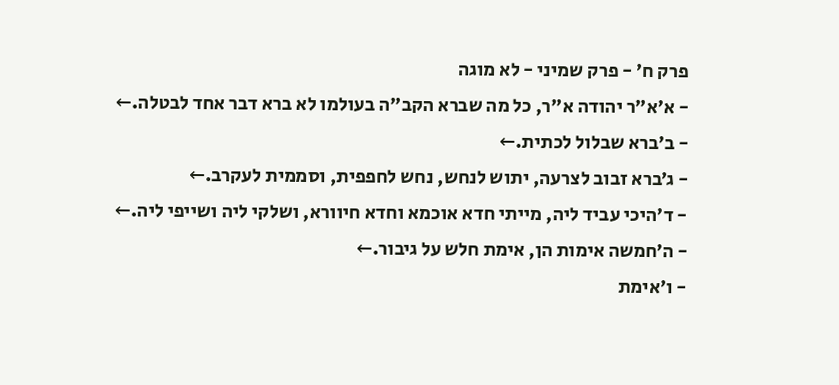פרק ח׳ - פרק שמיני - לא מוגה
- א׳א"ר יהודה א"ר, כל מה שברא הקב"ה בעולמו לא ברא דבר אחד לבטלה.←
- ב׳ברא שבלול לכתית.←
- ג׳ברא זבוב לצרעה, יתוש לנחש, נחש לחפפית, וסממית לעקרב.←
- ד׳היכי עביד ליה, מייתי חדא אוכמא וחדא חיוורא, ושלקי ליה ושייפי ליה.←
- ה׳חמשה אימות הן, אימת חלש על גיבור.←
- ו׳אימת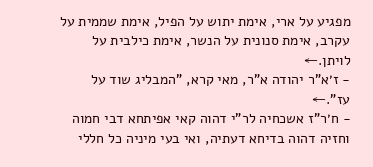מפגיע על ארי, אימת יתוש על הפיל, אימת שממית על עקרב, אימת סנונית על הנשר, אימת כילבית על לויתן.←
- ז׳א"ר יהודה א"ר, מאי קרא, "המבליג שוד על עז".←
- ח׳ר"ז אשכחיה לר"י דהוה קאי אפיתחא דבי חמוה וחזיה דהוה בדיחא דעתיה, ואי בעי מיניה כל חללי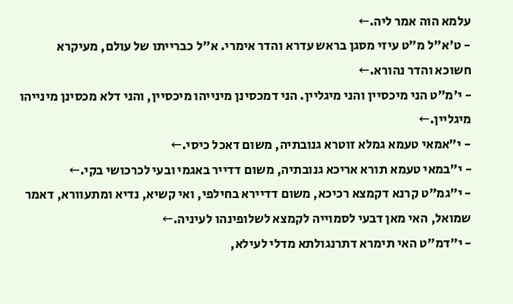עלמא הוה אמר ליה.←
- ט׳א"ל מ"ט עיזי מסגן בראש עדרא והדר אימרי. א"ל כברייתו של עולם, מעיקרא חשוכא והדר נהורא.←
- י׳מ"ט הני מיכסיין והני מיגליין. הני דמכסינן מינייהו מיכסיין, והני דלא מכסינן מינייהו מיגליין.←
- י״אמאי טעמא גמלא זוטרא גנובתיה, משום דאכל כיסי.←
- י״במאי טעמא תורא אריכא גנובתיה, משום דדייר באגמי ובעי לכרכושי בקי.←
- י״גמ"ט קרנא דקמצא רכיכא, משום דדיירא בחילפי, ואי קשיא, נדיא ומתעוורא, דאמר שמואל, האי מאן דבעי לסמוייה לקמצא לשלופינהו לעיניה.←
- י״דמ"ט האי תימרא דתרנגולתא מדלי לעילא,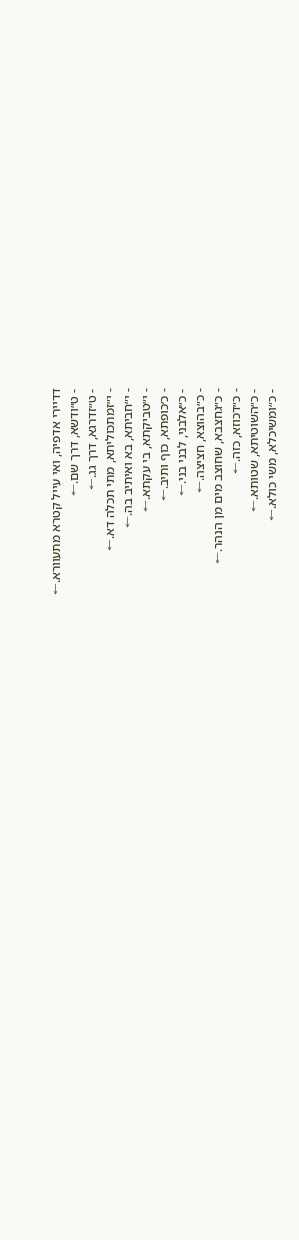דדיירי אדפיה, ואי עייל קטרא מתעוורא.←
- ט״ודשא, דרך שם.←
- ט״זדרגא, דרך גג.←
- י״זמתכוליתא, מתי תכלה דא.←
- י״חביתא, בא ואיתיב בה.←
- י״טביקתא, בי עקתא.←
- כ׳כופתא, כוף ותיב.←
- כ״אלבני, לבני בני.←
- כ״בהוצא, חציצה.←
- כ״גחצבא, שחוצב מים מן הנהר.←
- כ״דכוזא, כזה.←
- כ״השוטיתא, שטותא.←
- כ״ומשיכלא, משי כולא.←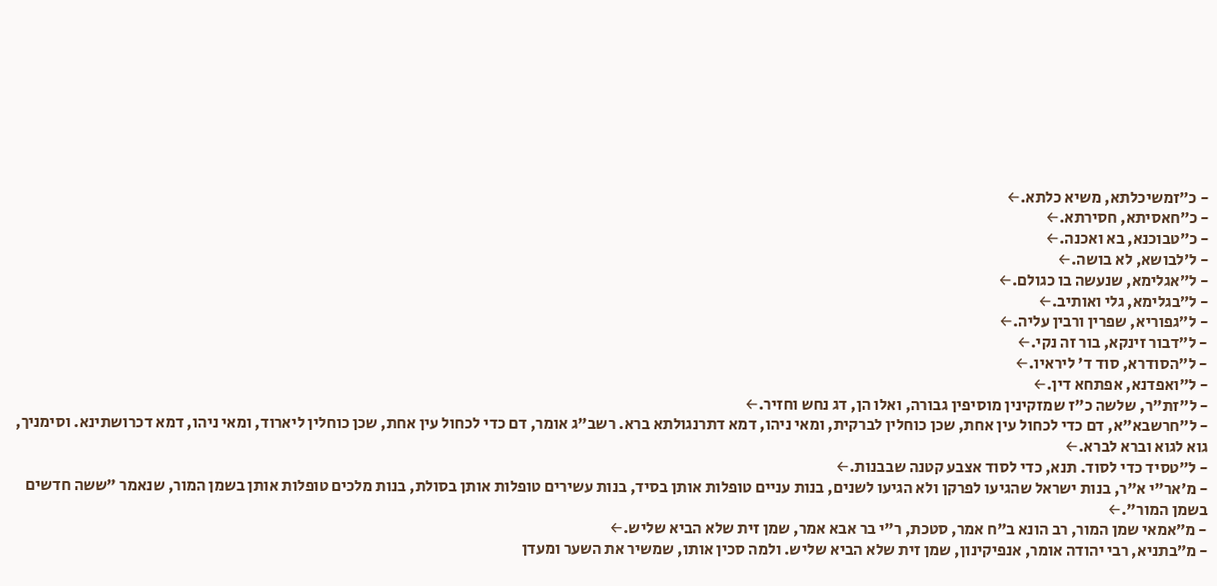- כ״זמשיכלתא, משיא כלתא.←
- כ״חאסיתא, חסירתא.←
- כ״טבוכנא, בא ואכנה.←
- ל׳לבושא, לא בושה.←
- ל״אגלימא, שנעשה בו כגולם.←
- ל״בגלימא, גלי ואותיב.←
- ל״גפוריא, שפרין ורבין עליה.←
- ל״דבור זינקא, בור זה נקי.←
- ל״הסודרא, סוד ד' ליראיו.←
- ל״ואפדנא, אפתחא דין.←
- ל״זת"ר, שלשה כ"ז שמזקינין מוסיפין גבורה, ואלו הן, דג נחש וחזיר.←
- ל״חרשבא"א, דם כדי לכחול עין אחת, שכן כוחלין לברקית, ומאי ניהו, דמא דתרנגולתא ברא. רשב"ג אומר, דם כדי לכחול עין אחת, שכן כוחלין ליארוד, ומאי ניהו, דמא דכרושתינא. וסימניך, גוא לגוא וברא לברא.←
- ל״טסיד כדי לסוד. תנא, כדי לסוד אצבע קטנה שבבנות.←
- מ׳אר"י א"ר, בנות ישראל שהגיעו לפרקן ולא הגיעו לשנים, בנות עניים טופלות אותן בסיד, בנות עשירים טופלות אותן בסולת, בנות מלכים טופלות אותן בשמן המור, שנאמר "ששה חדשים בשמן המור".←
- מ״אמאי שמן המור, רב הונא ב"ח אמר, סטכת, ר"י בר אבא אמר, שמן זית שלא הביא שליש.←
- מ״בתניא, רבי יהודה אומר, אנפיקינון, שמן זית שלא הביא שליש. ולמה סכין אותו, שמשיר את השער ומעדן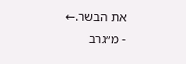את הבשר.←
- מ״גרב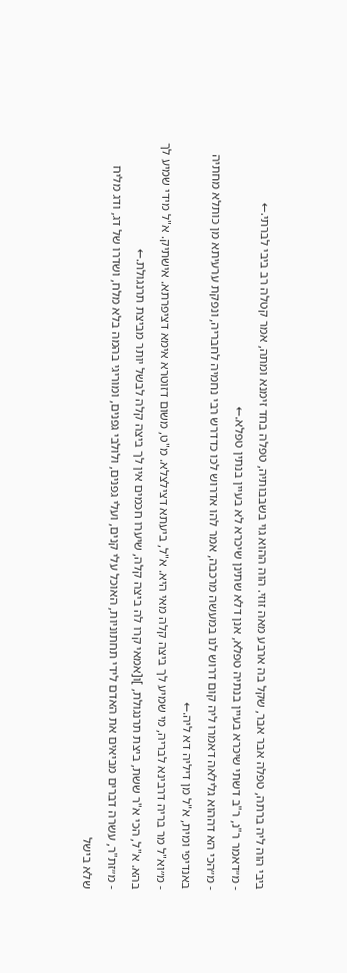ביבי הוה ליה ברתה, טפלה אבר אבר, שקל בה ארבע מאה זוזי. הוה ההוא גוי בשבבותיה, טפלה בחד זימנא ומתה, אמר קטלה רב ביבי לברתי.←
- מ״דאמר ר"נ, ר"ב דשתי שיכרא בעיין בנתיה טפלא, אנן דלא שתינן שיכרא לא בעיין בנתין טפלא.←
- מ״הכי הא דההוא גלילאה דאמרו ליה קום דרוש לנו במעשה מרכבה, אמר להו אדרוש לכו כדדרש רבי נחמיה לחבריה, ונפקת ערעיתא מן כותלא מחתיה באנדיפי ומית, א"ל מן דיליה דא ליה.←
- מ״וא"ל מר בריה דרבינא לבריה, מי שמיע לך ביצה קלה מאי היא. א"ל, ביעתא דצילצלא. מ"ט, משום דזוטרא אימא דציפרתא. אישתיק. א"ל מידי שמיע לך בהא. א"ל, הכי א"ר ששת, ביצת תרנגולת, ]ו[אמאי קרו לה ביצה קלה, שיערו חכמים אין לך ביצה קלה לבשל יותר מביצת תרנגולת.←
- מ״זת"ר, עשרה דברים מביאים את האדם לידי תחתוניות, האוכל עלי קנים, ועלי גפנים, ולולבי גפנים, ומוריגי בהמה בלא מלח, ושדרו של דג, ודג מליח שלא בישל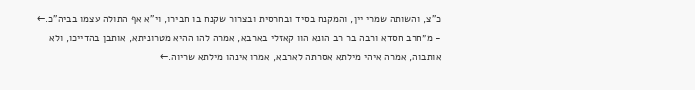כ"צ, והשותה שמרי יין, והמקנח בסיד ובחרסית ובצרור שקנח בו חבירו, וי"א אף התולה עצמו בביה"כ.←
- מ״חרב חסדא ורבה בר רב הונא הוו קאזלי בארבא, אמרה להו ההיא מטרוניתא, אותבן בהדייכו, ולא אותבוה, אמרה איהי מילתא אסרתה לארבא, אמרו אינהו מילתא שריוה.←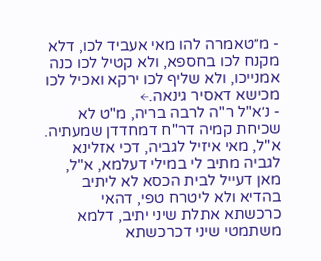- מ״טאמרה להו מאי אעביד לכו, דלא מקנח לכו בחספא, ולא קטיל לכו כנה אמנייכו, ולא שליף לכו ירקא ואכיל לכו מכישא דאסיר גינאה.←
- נ׳א"ל ר"ה לרבה בריה, מ"ט לא שכיחת קמיה דר"ח דמחדדן שמעתיה. א"ל, מאי איזיל לגביה, דכי אזלינא לגביה מתיב לי במילי דעלמא, א"ל, מאן דעייל לבית הכסא לא ליתיב בהדיא ולא ליטרח טפי, דהאי כרכשתא אתלת שיני יתיב, דלמא משתמטי שיני דכרכשתא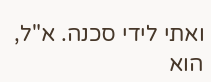ואתי לידי סכנה. א"ל, הוא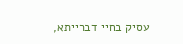עסיק בחיי דברייתא,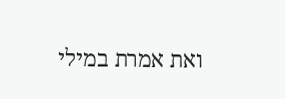ואת אמרת במילי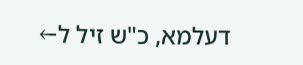דעלמא, כ"ש זיל ל←